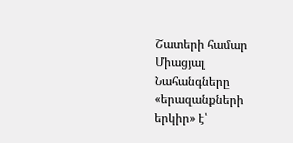Շատերի համար Միացյալ Նահանգները «երազանքների երկիր» է՝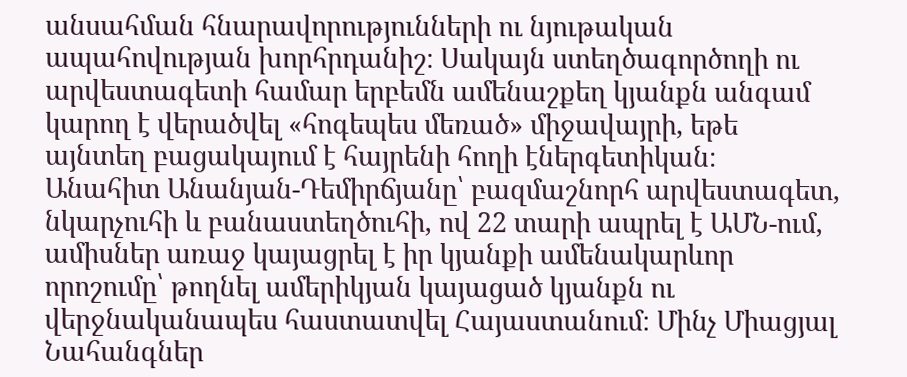անսահման հնարավորությունների ու նյութական ապահովության խորհրդանիշ։ Սակայն ստեղծագործողի ու արվեստագետի համար երբեմն ամենաշքեղ կյանքն անգամ կարող է վերածվել «հոգեպես մեռած» միջավայրի, եթե այնտեղ բացակայում է հայրենի հողի էներգետիկան։
Անահիտ Անանյան-Դեմիրճյանը՝ բազմաշնորհ արվեստագետ, նկարչուհի և բանաստեղծուհի, ով 22 տարի ապրել է ԱՄՆ-ում, ամիսներ առաջ կայացրել է իր կյանքի ամենակարևոր որոշումը՝ թողնել ամերիկյան կայացած կյանքն ու վերջնականապես հաստատվել Հայաստանում։ Մինչ Միացյալ Նահանգներ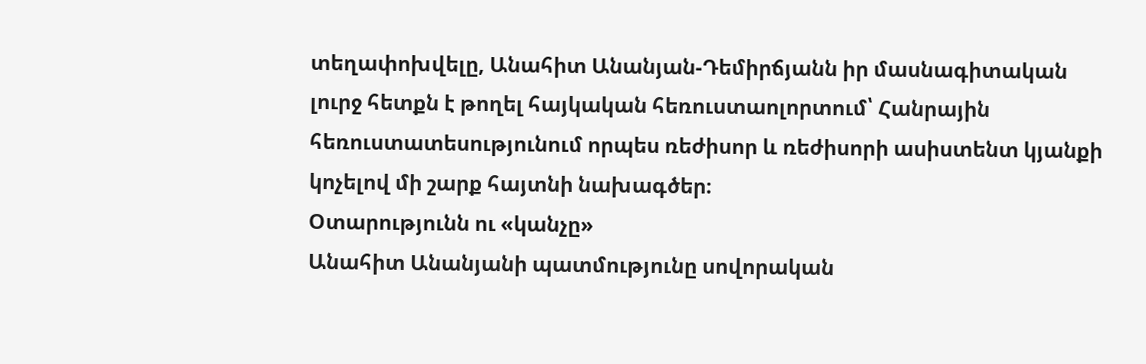տեղափոխվելը, Անահիտ Անանյան-Դեմիրճյանն իր մասնագիտական լուրջ հետքն է թողել հայկական հեռուստաոլորտում՝ Հանրային հեռուստատեսությունում որպես ռեժիսոր և ռեժիսորի ասիստենտ կյանքի կոչելով մի շարք հայտնի նախագծեր։
Օտարությունն ու «կանչը»
Անահիտ Անանյանի պատմությունը սովորական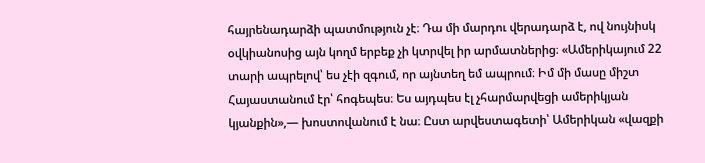հայրենադարձի պատմություն չէ։ Դա մի մարդու վերադարձ է, ով նույնիսկ օվկիանոսից այն կողմ երբեք չի կտրվել իր արմատներից։ «Ամերիկայում 22 տարի ապրելով՝ ես չէի զգում, որ այնտեղ եմ ապրում։ Իմ մի մասը միշտ Հայաստանում էր՝ հոգեպես։ Ես այդպես էլ չհարմարվեցի ամերիկյան կյանքին»,— խոստովանում է նա։ Ըստ արվեստագետի՝ Ամերիկան «վազքի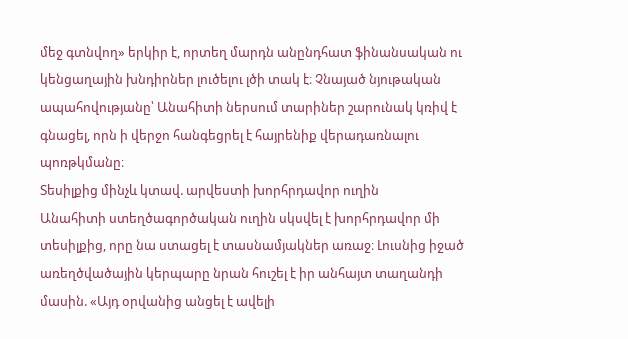մեջ գտնվող» երկիր է, որտեղ մարդն անընդհատ ֆինանսական ու կենցաղային խնդիրներ լուծելու լծի տակ է։ Չնայած նյութական ապահովությանը՝ Անահիտի ներսում տարիներ շարունակ կռիվ է գնացել, որն ի վերջո հանգեցրել է հայրենիք վերադառնալու պոռթկմանը։
Տեսիլքից մինչև կտավ. արվեստի խորհրդավոր ուղին
Անահիտի ստեղծագործական ուղին սկսվել է խորհրդավոր մի տեսիլքից, որը նա ստացել է տասնամյակներ առաջ։ Լուսնից իջած առեղծվածային կերպարը նրան հուշել է իր անհայտ տաղանդի մասին. «Այդ օրվանից անցել է ավելի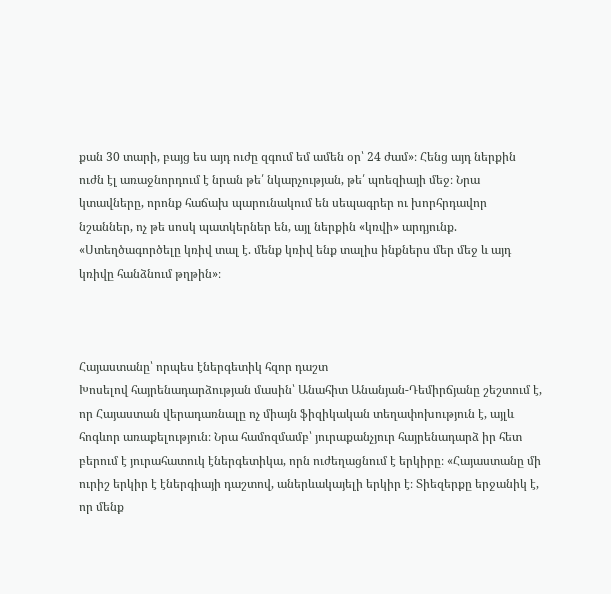քան 30 տարի, բայց ես այդ ուժը զգում եմ ամեն օր՝ 24 ժամ»։ Հենց այդ ներքին ուժն էլ առաջնորդում է նրան թե՛ նկարչության, թե՛ պոեզիայի մեջ։ Նրա կտավները, որոնք հաճախ պարունակում են սեպագրեր ու խորհրդավոր նշաններ, ոչ թե սոսկ պատկերներ են, այլ ներքին «կռվի» արդյունք. «Ստեղծագործելը կռիվ տալ է. մենք կռիվ ենք տալիս ինքներս մեր մեջ և այդ կռիվը հանձնում թղթին»։



Հայաստանը՝ որպես էներգետիկ հզոր դաշտ
Խոսելով հայրենադարձության մասին՝ Անահիտ Անանյան-Դեմիրճյանը շեշտում է, որ Հայաստան վերադառնալը ոչ միայն ֆիզիկական տեղափոխություն է, այլև հոգևոր առաքելություն։ Նրա համոզմամբ՝ յուրաքանչյուր հայրենադարձ իր հետ բերում է յուրահատուկ էներգետիկա, որն ուժեղացնում է երկիրը։ «Հայաստանը մի ուրիշ երկիր է էներգիայի դաշտով, աներևակայելի երկիր է։ Տիեզերքը երջանիկ է, որ մենք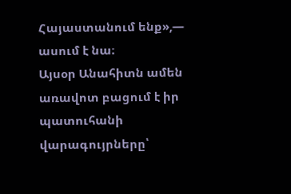Հայաստանում ենք»,— ասում է նա։
Այսօր Անահիտն ամեն առավոտ բացում է իր պատուհանի վարագույրները՝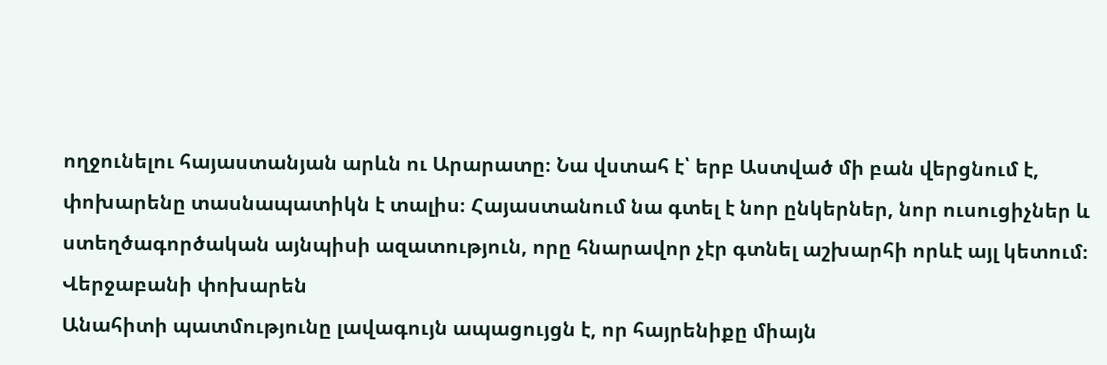ողջունելու հայաստանյան արևն ու Արարատը։ Նա վստահ է՝ երբ Աստված մի բան վերցնում է, փոխարենը տասնապատիկն է տալիս։ Հայաստանում նա գտել է նոր ընկերներ, նոր ուսուցիչներ և ստեղծագործական այնպիսի ազատություն, որը հնարավոր չէր գտնել աշխարհի որևէ այլ կետում։
Վերջաբանի փոխարեն
Անահիտի պատմությունը լավագույն ապացույցն է, որ հայրենիքը միայն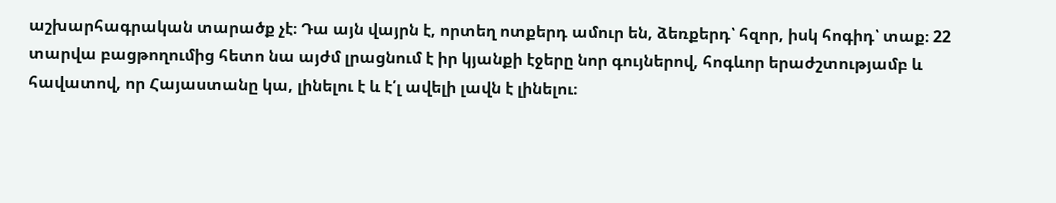աշխարհագրական տարածք չէ։ Դա այն վայրն է, որտեղ ոտքերդ ամուր են, ձեռքերդ՝ հզոր, իսկ հոգիդ՝ տաք։ 22 տարվա բացթողումից հետո նա այժմ լրացնում է իր կյանքի էջերը նոր գույներով, հոգևոր երաժշտությամբ և հավատով, որ Հայաստանը կա, լինելու է և է՛լ ավելի լավն է լինելու։